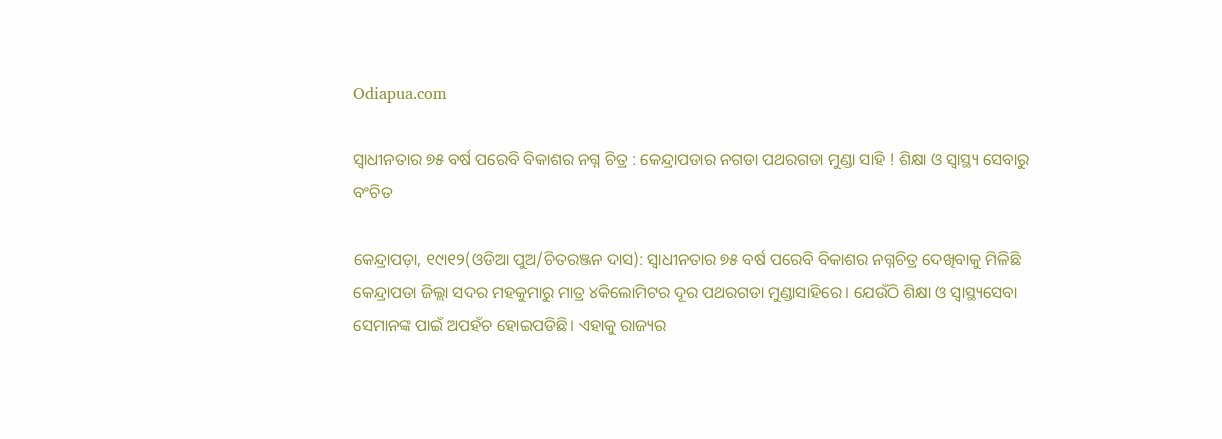Odiapua.com

ସ୍ୱାଧୀନତାର ୭୫ ବର୍ଷ ପରେବି ବିକାଶର ନଗ୍ନ ଚିତ୍ର : କେନ୍ଦ୍ରାପଡାର ନଗଡା ପଥରଗଡା ମୁଣ୍ଡା ସାହି ! ଶିକ୍ଷା ଓ ସ୍ୱାସ୍ଥ୍ୟ ସେବାରୁ ବଂଚିତ

କେନ୍ଦ୍ରାପଡ଼ା, ୧୯ା୧୨(ଓଡିଆ ପୁଅ/ଚିତରଞ୍ଜନ ଦାସ): ସ୍ୱାଧୀନତାର ୭୫ ବର୍ଷ ପରେବି ବିକାଶର ନଗ୍ନଚିତ୍ର ଦେଖିବାକୁ ମିଳିଛି କେନ୍ଦ୍ରାପଡା ଜିଲ୍ଲା ସଦର ମହକୁମାରୁ ମାତ୍ର ୪କିଲୋମିଟର ଦୂର ପଥରଗଡା ମୁଣ୍ଡାସାହିରେ। ଯେଉଁଠି ଶିକ୍ଷା ଓ ସ୍ୱାସ୍ଥ୍ୟସେବା ସେମାନଙ୍କ ପାଇଁ ଅପହଁଚ ହୋଇପଡିଛି। ଏହାକୁ ରାଜ୍ୟର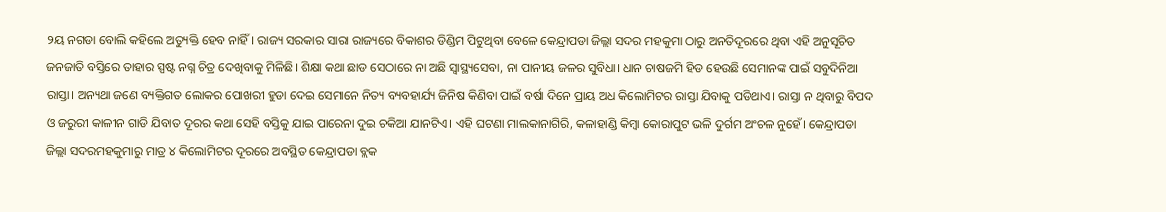୨ୟ ନଗଡା ବୋଲି କହିଲେ ଅତ୍ୟୁକ୍ତି ହେବ ନାହିଁ। ରାଜ୍ୟ ସରକାର ସାରା ରାଜ୍ୟରେ ବିକାଶର ଡିଣ୍ଡିମ ପିଟୁଥିବା ବେଳେ କେନ୍ଦ୍ରାପଡା ଜିଲ୍ଲା ସଦର ମହକୁମା ଠାରୁ ଅନତିଦୂରରେ ଥିବା ଏହି ଅନୁସୂଚିତ ଜନଜାତି ବସ୍ତିରେ ତାହାର ସ୍ପଷ୍ଟ ନଗ୍ନ ଚିତ୍ର ଦେଖିବାକୁ ମିଳିଛି। ଶିକ୍ଷା କଥା ଛାଡ ସେଠାରେ ନା ଅଛି ସ୍ୱାସ୍ଥ୍ୟସେବା, ନା ପାନୀୟ ଜଳର ସୁବିଧା। ଧାନ ଚାଷଜମି ହିଡ ହେଉଛି ସେମାନଙ୍କ ପାଇଁ ସବୁଦିନିଆ ରାସ୍ତା। ଅନ୍ୟଥା ଜଣେ ବ୍ୟକ୍ତିଗତ ଲୋକର ପୋଖରୀ ହୁଡା ଦେଇ ସେମାନେ ନିତ୍ୟ ବ୍ୟବହାର୍ଯ୍ୟ ଜିନିଷ କିଣିବା ପାଇଁ ବର୍ଷା ଦିନେ ପ୍ରାୟ ଅଧ କିଲୋମିଟର ରାସ୍ତା ଯିବାକୁ ପଡିଥାଏ। ରାସ୍ତା ନ ଥିବାରୁ ବିପଦ ଓ ଜରୁରୀ କାଳୀନ ଗାଡି ଯିବାତ ଦୂରର କଥା ସେହି ବସ୍ତିକୁ ଯାଇ ପାରେନା ଦୁଇ ଚକିଆ ଯାନଟିଏ। ଏହି ଘଟଣା ମାଲକାନାଗିରି, କଳାହାଣ୍ଡି କିମ୍ବା କୋରାପୁଟ ଭଳି ଦୁର୍ଗମ ଅଂଚଳ ନୁହେଁ। କେନ୍ଦ୍ରାପଡା ଜିଲ୍ଲା ସଦରମହକୁମାରୁ ମାତ୍ର ୪ କିଲୋମିଟର ଦୂରରେ ଅବସ୍ଥିତ କେନ୍ଦ୍ରାପଡା ବ୍ଲକ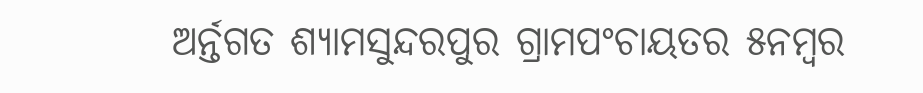ଅର୍ନ୍ତଗତ ଶ୍ୟାମସୁନ୍ଦରପୁର ଗ୍ରାମପଂଚାୟତର ୫ନମ୍ବର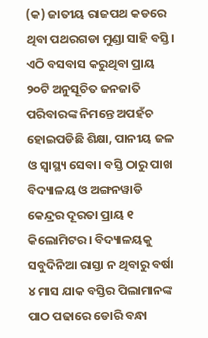(କ) ଜାତୀୟ ରାଜପଥ କଡରେ ଥିବା ପଥରଗଡା ମୁଣ୍ଡା ସାହି ବସ୍ତି। ଏଠି ବସବାସ କରୁଥିବା ପ୍ରାୟ ୨୦ଟି ଅନୁସୂଚିତ ଜନଜାତି ପରିବାରଙ୍କ ନିମନ୍ତେ ଅପହଁଚ ହୋଇପଡିଛି ଶିକ୍ଷା, ପାନୀୟ ଜଳ ଓ ସ୍ୱାସ୍ଥ୍ୟ ସେବା। ବସ୍ତି ଠାରୁ ପାଖ ବିଦ୍ୟାଳୟ ଓ ଅଙ୍ଗନୱାଡି କେନ୍ଦ୍ରର ଦୂରତା ପ୍ରାୟ ୧ କିଲୋମିଟର। ବିଦ୍ୟାଳୟକୁ ସବୁଦିନିଆ ରାସ୍ତା ନ ଥିବାରୁ ବର୍ଷା ୪ ମାସ ଯାକ ବସ୍ତିର ପିଲାମାନଙ୍କ ପାଠ ପଢାରେ ଡୋରି ବନ୍ଧା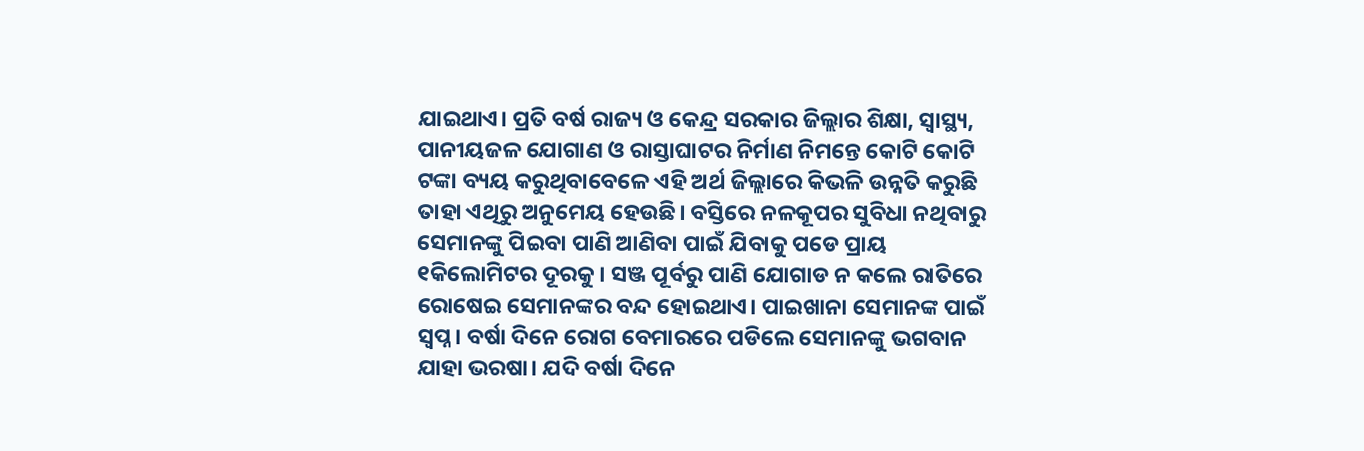ଯାଇଥାଏ। ପ୍ରତି ବର୍ଷ ରାଜ୍ୟ ଓ କେନ୍ଦ୍ର ସରକାର ଜିଲ୍ଲାର ଶିକ୍ଷା, ସ୍ୱାସ୍ଥ୍ୟ, ପାନୀୟଜଳ ଯୋଗାଣ ଓ ରାସ୍ତାଘାଟର ନିର୍ମାଣ ନିମନ୍ତେ କୋଟି କୋଟି ଟଙ୍କା ବ୍ୟୟ କରୁଥିବାବେଳେ ଏହି ଅର୍ଥ ଜିଲ୍ଲାରେ କିଭଳି ଉନ୍ନତି କରୁଛି ତାହା ଏଥିରୁ ଅନୁମେୟ ହେଉଛି। ବସ୍ତିରେ ନଳକୂପର ସୁବିଧା ନଥିବାରୁ ସେମାନଙ୍କୁ ପିଇବା ପାଣି ଆଣିବା ପାଇଁ ଯିବାକୁ ପଡେ ପ୍ରାୟ ୧କିଲୋମିଟର ଦୂରକୁ। ସଞ୍ଜ ପୂର୍ବରୁ ପାଣି ଯୋଗାଡ ନ କଲେ ରାତିରେ ରୋଷେଇ ସେମାନଙ୍କର ବନ୍ଦ ହୋଇଥାଏ। ପାଇଖାନା ସେମାନଙ୍କ ପାଇଁ ସ୍ୱପ୍ନ। ବର୍ଷା ଦିନେ ରୋଗ ବେମାରରେ ପଡିଲେ ସେମାନଙ୍କୁ ଭଗବାନ ଯାହା ଭରଷା। ଯଦି ବର୍ଷା ଦିନେ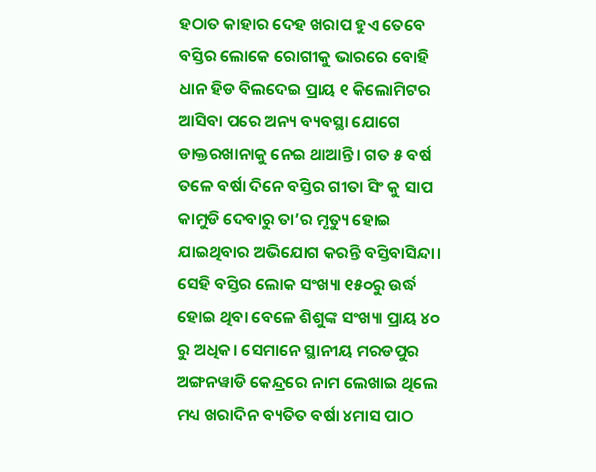ହଠାତ କାହାର ଦେହ ଖରାପ ହୁଏ ତେବେ ବସ୍ତିର ଲୋକେ ରୋଗୀକୁ ଭାରରେ ବୋହି ଧାନ ହିଡ ବିଲଦେଇ ପ୍ରାୟ ୧ କିଲୋମିଟର ଆସିବା ପରେ ଅନ୍ୟ ବ୍ୟବସ୍ଥା ଯୋଗେ ଡାକ୍ତରଖାନାକୁ ନେଇ ଥାଆନ୍ତି। ଗତ ୫ ବର୍ଷ ତଳେ ବର୍ଷା ଦିନେ ବସ୍ତିର ଗୀତା ସିଂ କୁ ସାପ କାମୁଡି ଦେବାରୁ ତା’ର ମୃତ୍ୟୁ ହୋଇ ଯାଇଥିବାର ଅଭିଯୋଗ କରନ୍ତି ବସ୍ତିବାସିନ୍ଦା। ସେହି ବସ୍ତିର ଲୋକ ସଂଖ୍ୟା ୧୫୦ରୁ ଉର୍ଦ୍ଧ ହୋଇ ଥିବା ବେଳେ ଶିଶୁଙ୍କ ସଂଖ୍ୟା ପ୍ରାୟ ୪୦ ରୁ ଅଧିକ। ସେମାନେ ସ୍ଥାନୀୟ ମରଡପୁର ଅଙ୍ଗନୱାଡି କେନ୍ଦ୍ରରେ ନାମ ଲେଖାଇ ଥିଲେ ମଧ୍ୟ ଖରାଦିନ ବ୍ୟତିତ ବର୍ଷା ୪ମାସ ପାଠ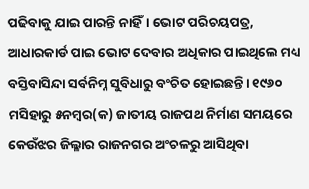ପଢିବାକୁ ଯାଇ ପାରନ୍ତି ନାହିଁ। ଭୋଟ ପରିଚୟପତ୍ର, ଆଧାରକାର୍ଡ ପାଇ ଭୋଟ ଦେବାର ଅଧିକାର ପାଇଥିଲେ ମଧ୍ୟ ବସ୍ତିବାସିନ୍ଦା ସର୍ବନିମ୍ନ ସୁବିଧାରୁ ବଂଚିତ ହୋଇଛନ୍ତି। ୧୯୬୦ ମସିହାରୁ ୫ନମ୍ବର(କ) ଜାତୀୟ ରାଜପଥ ନିର୍ମାଣ ସମୟରେ କେଉଁଝର ଜିଲ୍ଳାର ରାଜନଗର ଅଂଚଳରୁ ଆସିଥିବା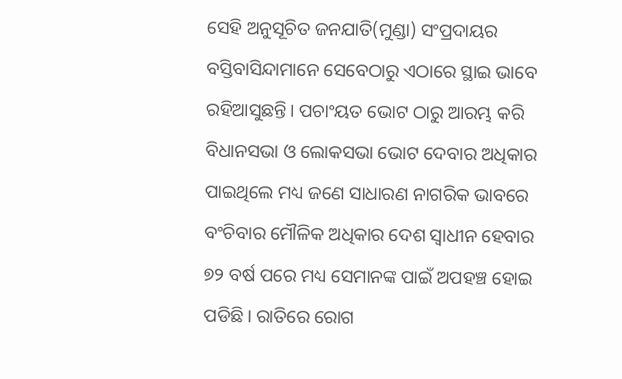ସେହି ଅନୁସୂଚିତ ଜନଯାତି(ମୁଣ୍ଡା) ସଂପ୍ରଦାୟର ବସ୍ତିବାସିନ୍ଦାମାନେ ସେବେଠାରୁ ଏଠାରେ ସ୍ଥାଇ ଭାବେ ରହିଆସୁଛନ୍ତି। ପଚାଂୟତ ଭୋଟ ଠାରୁ ଆରମ୍ଭ କରି ବିଧାନସଭା ଓ ଲୋକସଭା ଭୋଟ ଦେବାର ଅଧିକାର ପାଇଥିଲେ ମଧ୍ୟ ଜଣେ ସାଧାରଣ ନାଗରିକ ଭାବରେ ବଂଚିବାର ମୌଳିକ ଅଧିକାର ଦେଶ ସ୍ୱାଧୀନ ହେବାର ୭୨ ବର୍ଷ ପରେ ମଧ୍ୟ ସେମାନଙ୍କ ପାଇଁ ଅପହଞ୍ଚ ହୋଇ ପଡିଛି। ରାତିରେ ରୋଗ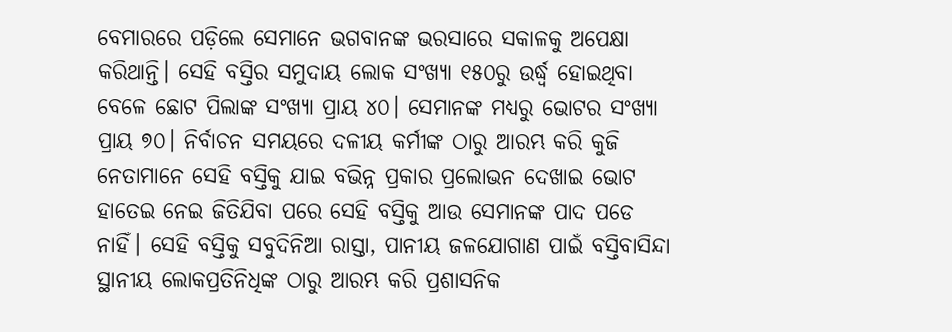ବେମାରରେ ପଡ଼ିଲେ ସେମାନେ ଭଗବାନଙ୍କ ଭରସାରେ ସକାଳକୁ ଅପେକ୍ଷା କରିଥାନ୍ତି। ସେହି ବସ୍ତିର ସମୁଦାୟ ଲୋକ ସଂଖ୍ୟା ୧୫୦ରୁ ଉର୍ଦ୍ଧ୍ୱ ହୋଇଥିବା ବେଳେ ଛୋଟ ପିଲାଙ୍କ ସଂଖ୍ୟା ପ୍ରାୟ ୪୦। ସେମାନଙ୍କ ମଧ୍ୟରୁ ଭୋଟର ସଂଖ୍ୟା ପ୍ରାୟ ୭୦। ନିର୍ବାଚନ ସମୟରେ ଦଳୀୟ କର୍ମୀଙ୍କ ଠାରୁ ଆରମ୍ଭ କରି କୁଜି ନେତାମାନେ ସେହି ବସ୍ତିକୁ ଯାଇ ବଭିନ୍ନ ପ୍ରକାର ପ୍ରଲୋଭନ ଦେଖାଇ ଭୋଟ ହାତେଇ ନେଇ ଜିତିଯିବା ପରେ ସେହି ବସ୍ତିକୁ ଆଉ ସେମାନଙ୍କ ପାଦ ପଡେ ନାହିଁ। ସେହି ବସ୍ତିକୁ ସବୁଦିନିଆ ରାସ୍ତା, ପାନୀୟ ଜଳଯୋଗାଣ ପାଇଁ ବସ୍ତିବାସିନ୍ଦା ସ୍ଥାନୀୟ ଲୋକପ୍ରତିନିଧିଙ୍କ ଠାରୁ ଆରମ୍ଭ କରି ପ୍ରଶାସନିକ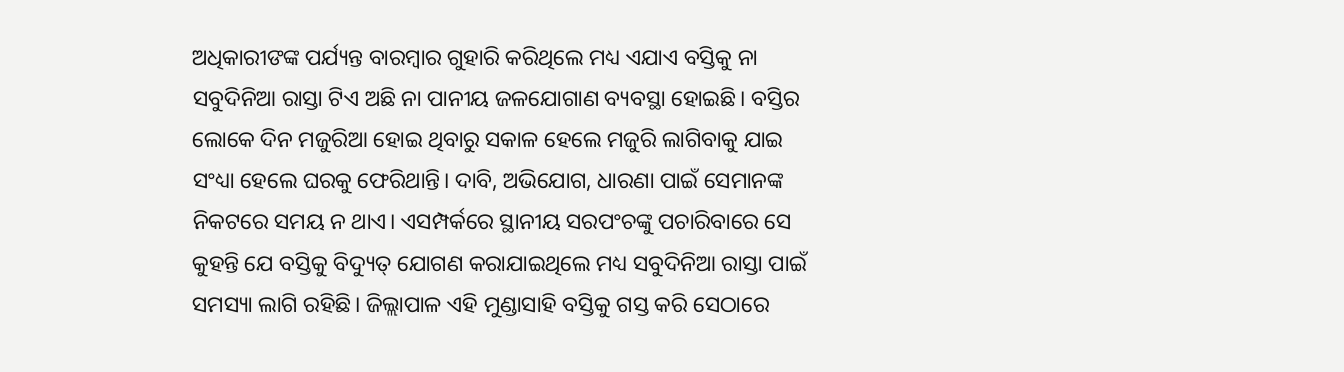ଅଧିକାରୀଙଙ୍କ ପର୍ଯ୍ୟନ୍ତ ବାରମ୍ବାର ଗୁହାରି କରିଥିଲେ ମଧ୍ୟ ଏଯାଏ ବସ୍ତିକୁ ନା ସବୁଦିନିଆ ରାସ୍ତା ଟିଏ ଅଛି ନା ପାନୀୟ ଜଳଯୋଗାଣ ବ୍ୟବସ୍ଥା ହୋଇଛି। ବସ୍ତିର ଲୋକେ ଦିନ ମଜୁରିଆ ହୋଇ ଥିବାରୁ ସକାଳ ହେଲେ ମଜୁରି ଲାଗିବାକୁ ଯାଇ ସଂଧ୍ୟା ହେଲେ ଘରକୁ ଫେରିଥାନ୍ତି। ଦାବି, ଅଭିଯୋଗ, ଧାରଣା ପାଇଁ ସେମାନଙ୍କ ନିକଟରେ ସମୟ ନ ଥାଏ। ଏସମ୍ପର୍କରେ ସ୍ଥାନୀୟ ସରପଂଚଙ୍କୁ ପଚାରିବାରେ ସେ କୁହନ୍ତି ଯେ ବସ୍ତିକୁ ବିଦ୍ୟୁତ୍ ଯୋଗଣ କରାଯାଇଥିଲେ ମଧ୍ୟ ସବୁଦିନିଆ ରାସ୍ତା ପାଇଁ ସମସ୍ୟା ଲାଗି ରହିଛି। ଜିଲ୍ଲାପାଳ ଏହି ମୁଣ୍ଡାସାହି ବସ୍ତିକୁ ଗସ୍ତ କରି ସେଠାରେ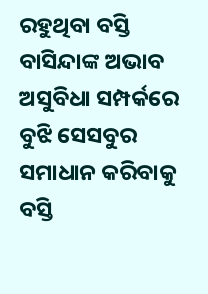ରହୁଥିବା ବସ୍ତି ବାସିନ୍ଦାଙ୍କ ଅଭାବ ଅସୁବିଧା ସମ୍ପର୍କରେ ବୁଝି ସେସବୁର ସମାଧାନ କରିବାକୁ ବସ୍ତି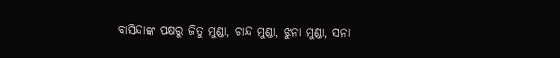ବାସିନ୍ଦାଙ୍କ ପକ୍ଷରୁ ଜିତୁ ମୁଣ୍ଡା, ଚାନ୍ଦ ମୁଣ୍ଡା, ଝୁନା ମୁଣ୍ଡା, ସନା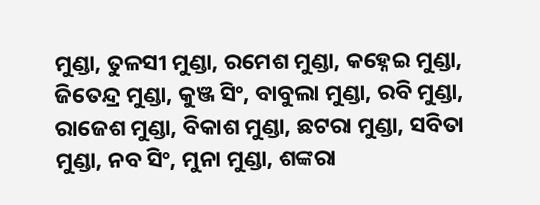ମୁଣ୍ଡା, ତୁଳସୀ ମୁଣ୍ଡା, ରମେଶ ମୁଣ୍ଡା, କହ୍ନେଇ ମୁଣ୍ଡା, ଜିତେନ୍ଦ୍ର ମୁଣ୍ଡା, କୁଞ୍ଜ ସିଂ, ବାବୁଲା ମୁଣ୍ଡା, ରବି ମୁଣ୍ଡା, ରାଜେଶ ମୁଣ୍ଡା, ବିକାଶ ମୁଣ୍ଡା, ଛଟରା ମୁଣ୍ଡା, ସବିତା ମୁଣ୍ଡା, ନବ ସିଂ, ମୁନା ମୁଣ୍ଡା, ଶଙ୍କରା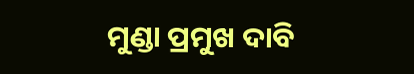ମୁଣ୍ଡା ପ୍ରମୁଖ ଦାବି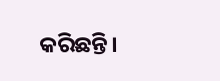କରିଛନ୍ତି।